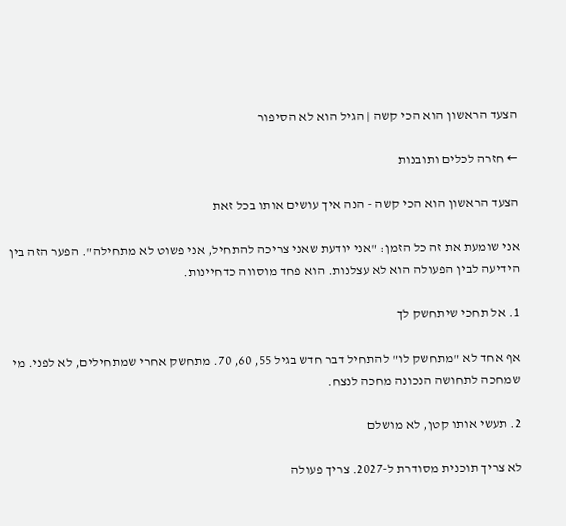הצעד הראשון הוא הכי קשה | הגיל הוא לא הסיפור

← חזרה לכלים ותובנות

הצעד הראשון הוא הכי קשה - הנה איך עושים אותו בכל זאת

אני שומעת את זה כל הזמן: "אני יודעת שאני צריכה להתחיל, אני פשוט לא מתחילה". הפער הזה בין הידיעה לבין הפעולה הוא לא עצלנות. הוא פחד מוסווה כדחיינות.

1. אל תחכי שיתחשק לך

אף אחד לא "מתחשק לו" להתחיל דבר חדש בגיל 55, 60, 70. מתחשק אחרי שמתחילים, לא לפני. מי שמחכה לתחושה הנכונה מחכה לנצח.

2. תעשי אותו קטן, לא מושלם

לא צריך תוכנית מסודרת ל-2027. צריך פעולה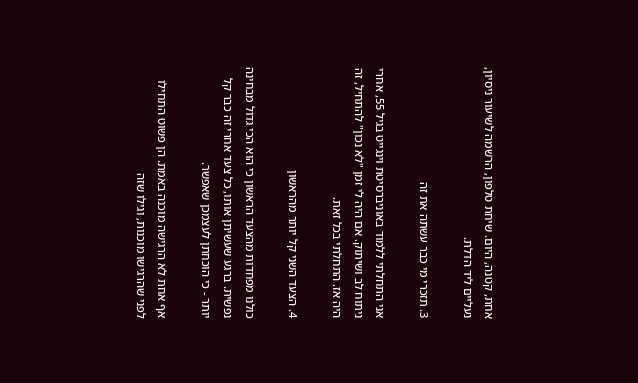אחת, קטנה, היום. שיחת טלפון, הרשמה לשיעור ניסיון, נעליים ליד הדלת.

3. תזכרי מי כבר עשתה את זה

אני התחלתי ללמוד באוניברסיטת וינגייט בגיל 55, אחרי ניתוח לב ושיתוק. אם היה לי זמן "לא נכון" להתחיל, זה היה אז. התחלתי בכל זאת.

4. הצעד השני קל יותר מהראשון

כולנו מפחדות מהצעד הראשון כי הוא הכי גדול מבחינה נפשית. ברגע שעשיתן אותו, כל צעד אחרי זה כבר קל יותר - כי הוכחתן לעצמכן שאפשר.

אף אחת לא הרגישה מוכנה באמת. הן פשוט התחילו לפני שהרגישו מוכנות, וגילו שזה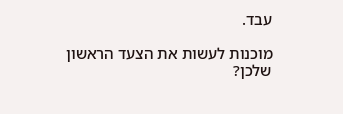עבד.

מוכנות לעשות את הצעד הראשון שלכן?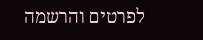לפרטים והרשמה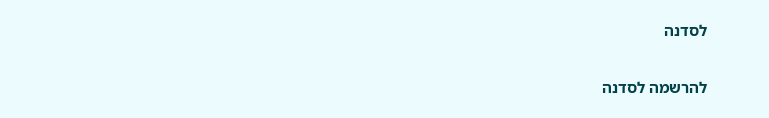לסדנה

להרשמה לסדנה